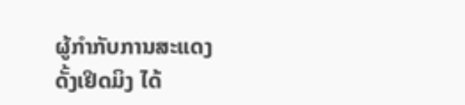ຜູ້ກຳກັບການສະແດງ ດັ້ງເຢິດມິງ ໄດ້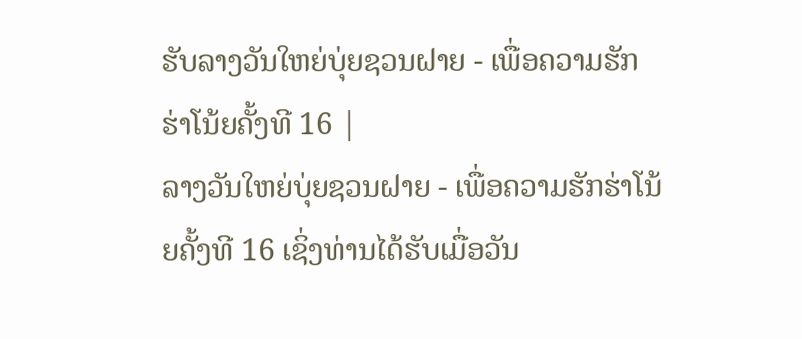ຮັບລາງວັນໃຫຍ່ບຸ່ຍຊວນຝາຍ - ເພື່ອຄວາມຮັກຮ່າໂນ້ຍຄັ້ງທີ 16 |
ລາງວັນໃຫຍ່ບຸ່ຍຊວນຝາຍ - ເພື່ອຄວາມຮັກຮ່າໂນ້ຍຄັ້ງທີ 16 ເຊິ່ງທ່ານໄດ້ຮັບເມື່ອວັນ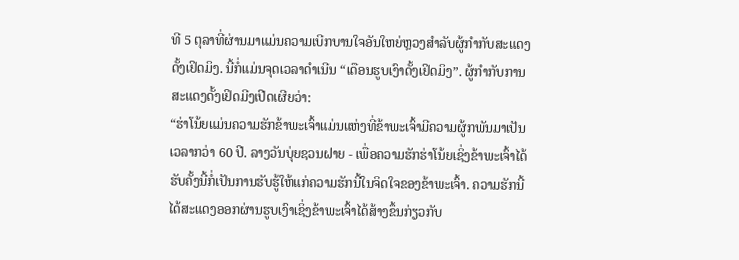ທີ 5 ຕຸລາທີ່ຜ່ານມາແມ່ນຄວາມເບີກບານໃຈອັນໃຫຍ່ຫຼວງສຳລັບຜູ້ກຳກັບສະແດງດັ້ງເຢິດມິງ. ນີ້ກໍ່ແມ່ນຈຸດເວລາດຳເນີນ “ເດືອນຮູບເງົາດັ້ງເຢິດມິງ”. ຜູ້ກຳກັບການສະແດງດັ້ງເຢິດມີງເປີດເຜີຍວ່າ:
“ຮ່າໂນ້ຍແມ່ນຄວາມຮັກຂ້າພະເຈົ້າແມ່ນແຫ່ງທີ່ຂ້າພະເຈົ້າມີຄວາມຜູ້ກພັນມາເປັນເວລາກວ່າ 60 ປີ. ລາງວັນບຸ່ຍຊວນຝາຍ - ເພື່ອຄວາມຮັກຮ່າໂນ້ຍເຊິ່ງຂ້າພະເຈົ້າໄດ້ຮັບຄັ້ງນີ້ກໍ່ເປັນການຮັບຮູ້ໃຫ້ແກ່ຄວາມຮັກນີ້ໃນຈິດໃຈຂອງຂ້າພະເຈົ້າ. ຄວາມຮັກນີ້ໄດ້ສະແດງອອກຜ່ານຮູບເງົາເຊິ່ງຂ້າພະເຈົ້າໄດ້ສ້າງຂຶ້ນກ່ຽວກັບ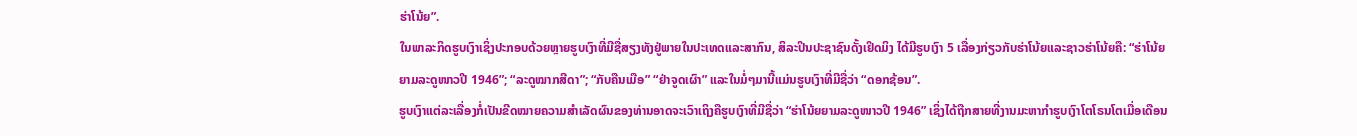ຮ່າໂນ້ຍ”.
ໃນພາລະກິດຮູບເງົາເຊິ່ງປະກອບດ້ວຍຫຼາຍຮູບເງົາທີ່ມີຊື່ສຽງທັງຢູ່ພາຍໃນປະເທດແລະສາກົນ, ສິລະປິນປະຊາຊົນດັ້ງເຢິດມິງ ໄດ້ມີຮູບເງົາ 5 ເລື່ອງກ່ຽວກັບຮ່າໂນ້ຍແລະຊາວຮ່າໂນ້ຍຄື: “ຮ່າໂນ້ຍຍາມລະດູໜາວປີ 1946”; “ລະດູໝາກສີດາ”; “ກັບຄືນເມືອ” “ຢ່າຈູດເຜົາ” ແລະໃນມໍ່ໆມານີ້ແມ່ນຮູບເງົາທີ່ມີຊື່ວ່າ “ດອກຊ້ອນ”.
ຮູບເງົາແຕ່ລະເລື່ອງກໍ່ເປັນຂີດໝາຍຄວາມສຳເລັດຜົນຂອງທ່ານອາດຈະເວົາເຖິງຄືຮູບເງົາທີ່ມີຊື່ວ່າ “ຮ່າໂນ້ຍຍາມລະດູໜາວປີ 1946” ເຊິ່ງໄດ້ຖືກສາຍທີ່ງານມະຫາກຳຮູບເງົາໂຕໂຣນໂຕເມື່ອເດືອນ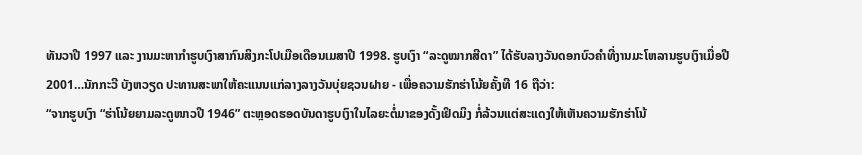ທັນວາປີ 1997 ແລະ ງານມະຫາກຳຮູບເງົາສາກົນສິງກະໂປເມືອເດືອນເມສາປີ 1998. ຮູບເງົາ “ລະດູໝາກສີດາ” ໄດ້ຮັບລາງວັນດອກບົວຄຳທີ່ງານມະໂຫລານຮູບເງົາເມື່ອປີ 2001…ນັກກະວີ ບັງຫວຽດ ປະທານສະພາໃຫ້ຄະແນນແກ່ລາງລາງວັນບຸ່ຍຊວນຝາຍ - ເພື່ອຄວາມຮັກຮ່າໂນ້ຍຄັ້ງທີ 16 ຖືວ່າ:
“ຈາກຮູບເງົາ “ຮ່າໂນ້ຍຍາມລະດູໜາວປີ 1946” ຕະຫຼອດຮອດບັນດາຮູບເງົາໃນໄລຍະຕໍ່ມາຂອງດັ້ງເຢິດມິງ ກໍ່ລ້ວນແຕ່ສະແດງໃຫ້ເຫັນຄວາມຮັກຮ່າໂນ້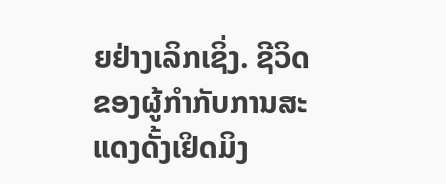ຍຢ່າງເລິກເຊິ່ງ. ຊີວິດຂອງຜູ້ກຳກັບການສະແດງດັ້ງເຢິດມິງ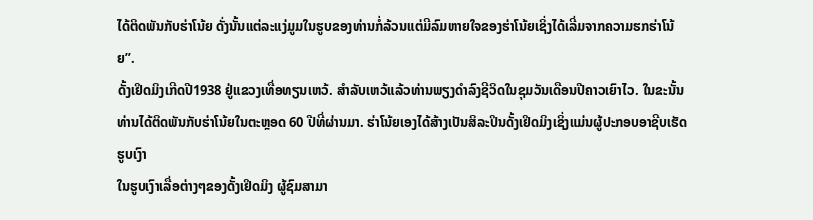ໄດ້ຕິດພັນກັບຮ່າໂນ້ຍ ດັ່ງນັ້ນແຕ່ລະແງ່ມູມໃນຮູບຂອງທ່ານກໍ່ລ້ວນແຕ່ມີລົມຫາຍໃຈຂອງຮ່າໂນ້ຍເຊິ່ງໄດ້ເລີ່ມຈາກຄວາມຮກຮ່າໂນ້ຍ”.
ດັ້ງເຢິດມິງເກີດປີ1938 ຢູ່ແຂວງເທື່ອທຽນເຫວ້. ສຳລັບເຫວ້ແລ້ວທ່ານພຽງດຳລົງຊີວິດໃນຊຸມວັນເດືອນປີຄາວເຍົາໄວ. ໃນຂະນັ້ນທ່ານໄດ້ຕິດພັນກັບຮ່າໂນ້ຍໃນຕະຫຼອດ 60 ປີທີ່ຜ່ານມາ. ຮ່າໂນ້ຍເອງໄດ້ສ້າງເປັນສິລະປິນດັ້ງເຢິດມິງເຊິ່ງແມ່ນຜູ້ປະກອບອາຊີບເຮັດຮູບເງົາ
ໃນຮູບເງົາເລື່ອຕ່າງໆຂອງດັ້ງເຢິດມິງ ຜູ້ຊົມສາມາ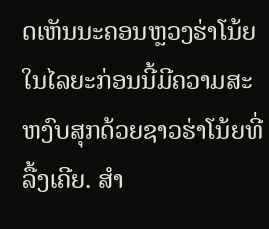ດເຫັນນະຄອນຫຼວງຮ່າໂນ້ຍໃນໄລຍະກ່ອນນີ້ມີຄວາມສະຫງົບສຸກດ້ວຍຊາວຮ່າໂນ້ຍທີ່ລື້ງເຄີຍ. ສຳ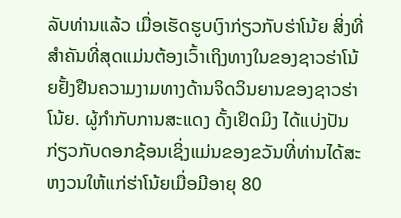ລັບທ່ານແລ້ວ ເມື່ອເຮັດຮູບເງົາກ່ຽວກັບຮ່າໂນ້ຍ ສິ່ງທີ່ສຳຄັນທີ່ສຸດແມ່ນຕ້ອງເວົ້າເຖິງທາງໃນຂອງຊາວຮ່າໂນ້ຍຢັ້ງຢືນຄວາມງາມທາງດ້ານຈິດວິນຍານຂອງຊາວຮ່າໂນ້ຍ. ຜູ້ກຳກັບການສະແດງ ດັ້ງເຢິດມິງ ໄດ້ແບ່ງປັນກ່ຽວກັບດອກຊ້ອນເຊິ່ງແມ່ນຂອງຂວັນທີ່ທ່ານໄດ້ສະຫງວນໃຫ້ແກ່ຮ່າໂນ້ຍເມື່ອມີອາຍຸ 80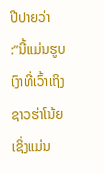ປີປາຍວ່າ
:”ນີ້ແມ່ນຮູບເງົາທີ່ເວົ້າເຖິງຊາວຮ່າໂນ້ຍ ເຊິ່ງແມ່ນ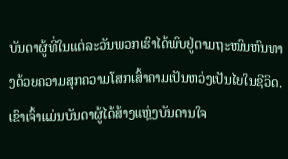ບັນດາຜູ້ທີ່ໃນແຕ່ລະວັນພວກເຮົາໄດ້ພົບຢູ່ຕາມຖະໜົນຫົນທາງດ້ວຍຄວາມສຸກຄວາມໂສກເສົ້າຄາມເປັນຫວ່ງເປັນໄຍໃນຊີວິດ. ເຂົາເຈົ້າແມ່ນບັນດາຜູ້ໄດ້ສ້າງແຫຼ່ງບັນດານໃຈ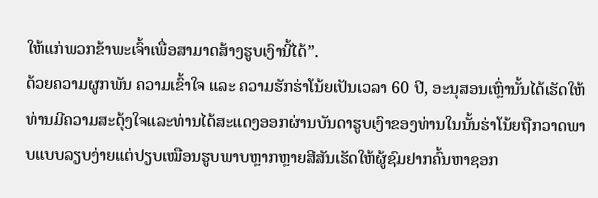ໃຫ້ແກ່ພວກຂ້າພະເຈົ້າເພື່ອສາມາດສ້າງຮູບເງົານີ້ໄດ້”.
ດ້ວຍຄວາມຜູກພັນ ຄວາມເຂົ້າໃຈ ແລະ ຄວາມຮັກຮ່າໂນ້ຍເປັນເວລາ 60 ປີ, ອະນຸສອນເຫຼົ່ານັ້ນໄດ້ເຮັດໃຫ້ທ່ານມີຄວາມສະດຸ້ງໃຈແລະທ່ານໄດ້ສະແດງອອກຜ່ານບັນດາຮູບເງົາຂອງທ່ານໃນນັ້ນຮ່າໂນ້ຍຖືກວາດພາບແບບລຽບງ່າຍແຕ່ປຽບເໝືອນຮູບພາບຫຼາກຫຼາຍສີສັນເຮັດໃຫ້ຜູ້ຊົມຢາກຄົ້ນຫາຊອກ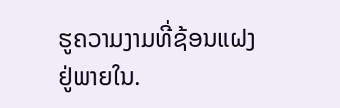ຮູຄວາມງາມທີ່ຊ້ອນແຝງຢູ່ພາຍໃນ.